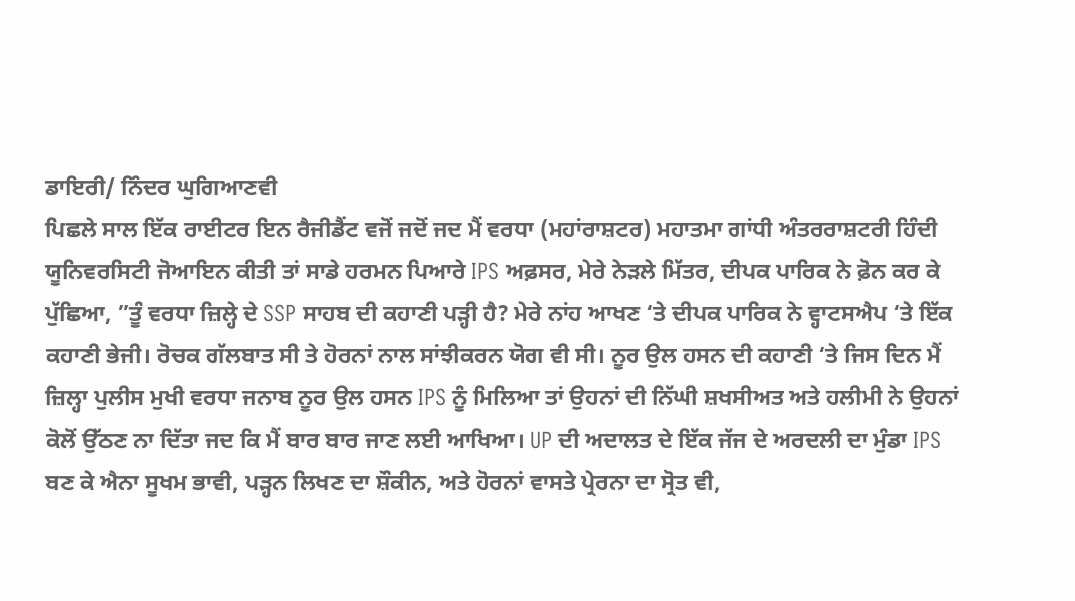ਡਾਇਰੀ/ ਨਿੰਦਰ ਘੁਗਿਆਣਵੀ
ਪਿਛਲੇ ਸਾਲ ਇੱਕ ਰਾਈਟਰ ਇਨ ਰੈਜੀਡੈਂਟ ਵਜੋਂ ਜਦੋਂ ਜਦ ਮੈਂ ਵਰਧਾ (ਮਹਾਂਰਾਸ਼ਟਰ) ਮਹਾਤਮਾ ਗਾਂਧੀ ਅੰਤਰਰਾਸ਼ਟਰੀ ਹਿੰਦੀ ਯੂਨਿਵਰਸਿਟੀ ਜੋਆਇਨ ਕੀਤੀ ਤਾਂ ਸਾਡੇ ਹਰਮਨ ਪਿਆਰੇ IPS ਅਫ਼ਸਰ, ਮੇਰੇ ਨੇੜਲੇ ਮਿੱਤਰ, ਦੀਪਕ ਪਾਰਿਕ ਨੇ ਫ਼ੋਨ ਕਰ ਕੇ ਪੁੱਛਿਆ, ”ਤੂੰ ਵਰਧਾ ਜ਼ਿਲ੍ਹੇ ਦੇ SSP ਸਾਹਬ ਦੀ ਕਹਾਣੀ ਪੜ੍ਹੀ ਹੈ? ਮੇਰੇ ਨਾਂਹ ਆਖਣ ‘ਤੇ ਦੀਪਕ ਪਾਰਿਕ ਨੇ ਵ੍ਹਾਟਸਐਪ ‘ਤੇ ਇੱਕ ਕਹਾਣੀ ਭੇਜੀ। ਰੋਚਕ ਗੱਲਬਾਤ ਸੀ ਤੇ ਹੋਰਨਾਂ ਨਾਲ ਸਾਂਝੀਕਰਨ ਯੋਗ ਵੀ ਸੀ। ਨੂਰ ਉਲ ਹਸਨ ਦੀ ਕਹਾਣੀ ‘ਤੇ ਜਿਸ ਦਿਨ ਮੈਂ ਜ਼ਿਲ੍ਹਾ ਪੁਲੀਸ ਮੁਖੀ ਵਰਧਾ ਜਨਾਬ ਨੂਰ ਉਲ ਹਸਨ IPS ਨੂੰ ਮਿਲਿਆ ਤਾਂ ਉਹਨਾਂ ਦੀ ਨਿੱਘੀ ਸ਼ਖਸੀਅਤ ਅਤੇ ਹਲੀਮੀ ਨੇ ਉਹਨਾਂ ਕੋਲੋਂ ਉੱਠਣ ਨਾ ਦਿੱਤਾ ਜਦ ਕਿ ਮੈਂ ਬਾਰ ਬਾਰ ਜਾਣ ਲਈ ਆਖਿਆ। UP ਦੀ ਅਦਾਲਤ ਦੇ ਇੱਕ ਜੱਜ ਦੇ ਅਰਦਲੀ ਦਾ ਮੁੰਡਾ IPS ਬਣ ਕੇ ਐਨਾ ਸੂਖਮ ਭਾਵੀ, ਪੜ੍ਹਨ ਲਿਖਣ ਦਾ ਸ਼ੌਕੀਨ, ਅਤੇ ਹੋਰਨਾਂ ਵਾਸਤੇ ਪ੍ਰੇਰਨਾ ਦਾ ਸ੍ਰੋਤ ਵੀ,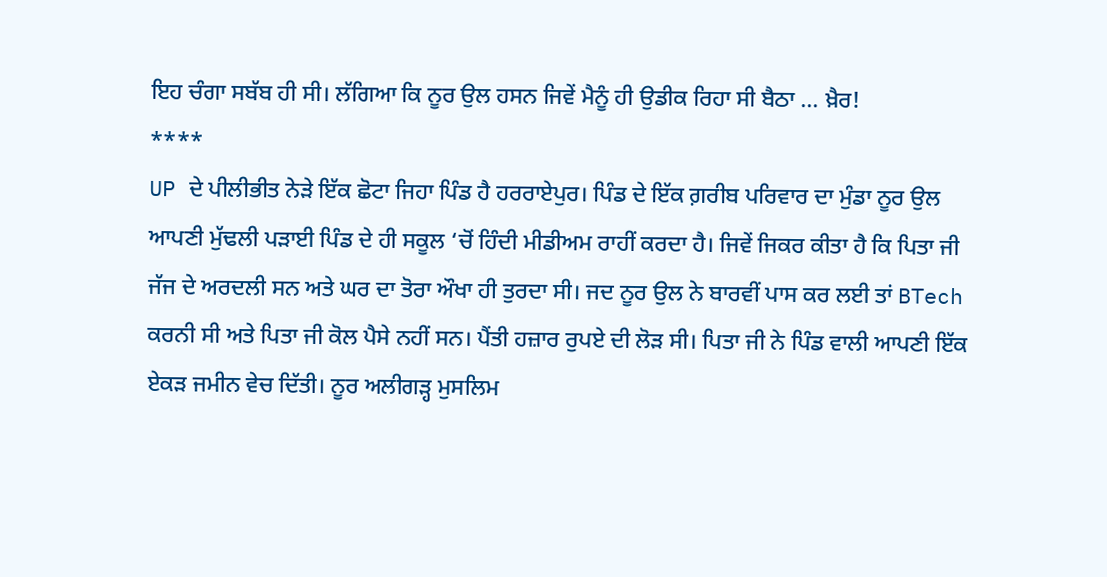ਇਹ ਚੰਗਾ ਸਬੱਬ ਹੀ ਸੀ। ਲੱਗਿਆ ਕਿ ਨੂਰ ਉਲ ਹਸਨ ਜਿਵੇਂ ਮੈਨੂੰ ਹੀ ਉਡੀਕ ਰਿਹਾ ਸੀ ਬੈਠਾ … ਖ਼ੈਰ!
****
UP ਦੇ ਪੀਲੀਭੀਤ ਨੇੜੇ ਇੱਕ ਛੋਟਾ ਜਿਹਾ ਪਿੰਡ ਹੈ ਹਰਰਾਏਪੁਰ। ਪਿੰਡ ਦੇ ਇੱਕ ਗ਼ਰੀਬ ਪਰਿਵਾਰ ਦਾ ਮੁੰਡਾ ਨੂਰ ਉਲ ਆਪਣੀ ਮੁੱਢਲੀ ਪੜਾਈ ਪਿੰਡ ਦੇ ਹੀ ਸਕੂਲ ‘ਚੋਂ ਹਿੰਦੀ ਮੀਡੀਅਮ ਰਾਹੀਂ ਕਰਦਾ ਹੈ। ਜਿਵੇਂ ਜਿਕਰ ਕੀਤਾ ਹੈ ਕਿ ਪਿਤਾ ਜੀ ਜੱਜ ਦੇ ਅਰਦਲੀ ਸਨ ਅਤੇ ਘਰ ਦਾ ਤੋਰਾ ਔਖਾ ਹੀ ਤੁਰਦਾ ਸੀ। ਜਦ ਨੂਰ ਉਲ ਨੇ ਬਾਰਵੀਂ ਪਾਸ ਕਰ ਲਈ ਤਾਂ BTech ਕਰਨੀ ਸੀ ਅਤੇ ਪਿਤਾ ਜੀ ਕੋਲ ਪੈਸੇ ਨਹੀਂ ਸਨ। ਪੈਂਤੀ ਹਜ਼ਾਰ ਰੁਪਏ ਦੀ ਲੋੜ ਸੀ। ਪਿਤਾ ਜੀ ਨੇ ਪਿੰਡ ਵਾਲੀ ਆਪਣੀ ਇੱਕ ਏਕੜ ਜਮੀਨ ਵੇਚ ਦਿੱਤੀ। ਨੂਰ ਅਲੀਗੜ੍ਹ ਮੁਸਲਿਮ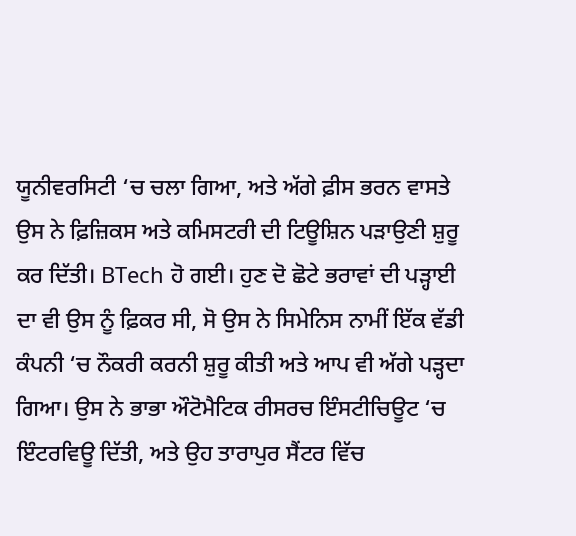ਯੂਨੀਵਰਸਿਟੀ ‘ਚ ਚਲਾ ਗਿਆ, ਅਤੇ ਅੱਗੇ ਫ਼ੀਸ ਭਰਨ ਵਾਸਤੇ ਉਸ ਨੇ ਫ਼ਿਜ਼ਿਕਸ ਅਤੇ ਕਮਿਸਟਰੀ ਦੀ ਟਿਊਸ਼ਿਨ ਪੜਾਉਣੀ ਸ਼ੁਰੂ ਕਰ ਦਿੱਤੀ। BTech ਹੋ ਗਈ। ਹੁਣ ਦੋ ਛੋਟੇ ਭਰਾਵਾਂ ਦੀ ਪੜ੍ਹਾਈ ਦਾ ਵੀ ਉਸ ਨੂੰ ਫ਼ਿਕਰ ਸੀ, ਸੋ ਉਸ ਨੇ ਸਿਮੇਨਿਸ ਨਾਮੀਂ ਇੱਕ ਵੱਡੀ ਕੰਪਨੀ ‘ਚ ਨੌਕਰੀ ਕਰਨੀ ਸ਼ੁਰੂ ਕੀਤੀ ਅਤੇ ਆਪ ਵੀ ਅੱਗੇ ਪੜ੍ਹਦਾ ਗਿਆ। ਉਸ ਨੇ ਭਾਭਾ ਔਟੋਮੈਟਿਕ ਰੀਸਰਚ ਇੰਸਟੀਚਿਊਟ ‘ਚ ਇੰਟਰਵਿਊ ਦਿੱਤੀ, ਅਤੇ ਉਹ ਤਾਰਾਪੁਰ ਸੈਂਟਰ ਵਿੱਚ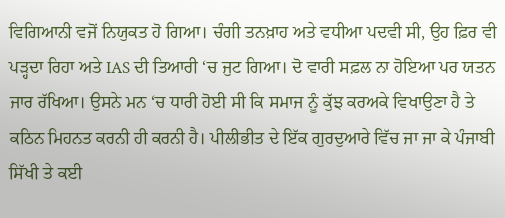ਵਿਗਿਆਨੀ ਵਜੋਂ ਨਿਯੁਕਤ ਹੋ ਗਿਆ। ਚੰਗੀ ਤਨਖ਼ਾਹ ਅਤੇ ਵਧੀਆ ਪਦਵੀ ਸੀ, ਉਹ ਫ਼ਿਰ ਵੀ ਪੜ੍ਹਦਾ ਰਿਹਾ ਅਤੇ IAS ਦੀ ਤਿਆਰੀ ‘ਚ ਜੁਟ ਗਿਆ। ਦੋ ਵਾਰੀ ਸਫ਼ਲ ਨਾ ਹੋਇਆ ਪਰ ਯਤਨ ਜਾਰ ਰੱਖਿਆ। ਉਸਨੇ ਮਨ ‘ਚ ਧਾਰੀ ਹੋਈ ਸੀ ਕਿ ਸਮਾਜ ਨੂੰ ਕੁੱਝ ਕਰਅਕੇ ਵਿਖਾਉਣਾ ਹੈ ਤੇ ਕਠਿਨ ਮਿਹਨਤ ਕਰਨੀ ਹੀ ਕਰਨੀ ਹੈ। ਪੀਲੀਭੀਤ ਦੇ ਇੱਕ ਗੁਰਦੁਆਰੇ ਵਿੱਚ ਜਾ ਜਾ ਕੇ ਪੰਜਾਬੀ ਸਿੱਖੀ ਤੇ ਕਈ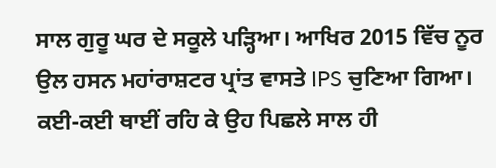ਸਾਲ ਗੁਰੂ ਘਰ ਦੇ ਸਕੂਲੇ ਪੜ੍ਹਿਆ। ਆਖਿਰ 2015 ਵਿੱਚ ਨੂਰ ਉਲ ਹਸਨ ਮਹਾਂਰਾਸ਼ਟਰ ਪ੍ਰਾਂਤ ਵਾਸਤੇ IPS ਚੁਣਿਆ ਗਿਆ। ਕਈ-ਕਈ ਥਾਈਂ ਰਹਿ ਕੇ ਉਹ ਪਿਛਲੇ ਸਾਲ ਹੀ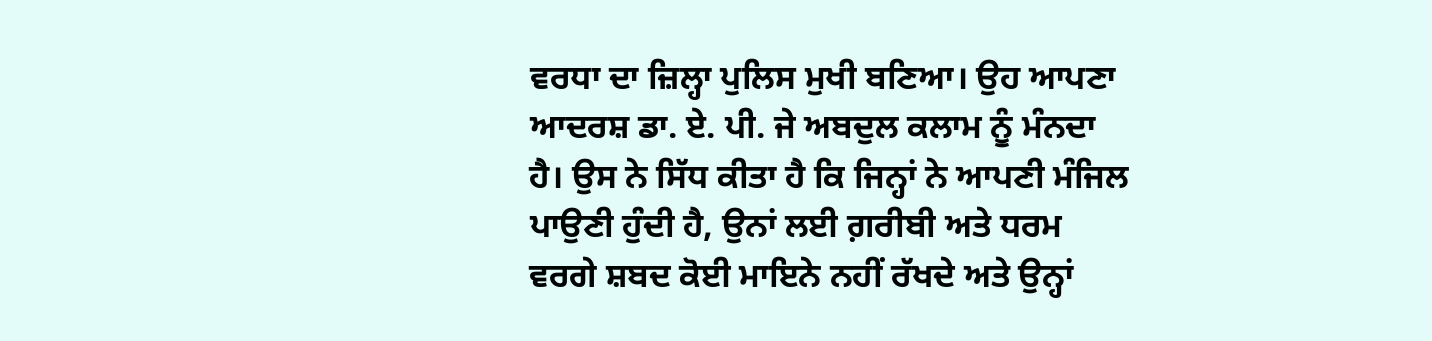ਵਰਧਾ ਦਾ ਜ਼ਿਲ੍ਹਾ ਪੁਲਿਸ ਮੁਖੀ ਬਣਿਆ। ਉਹ ਆਪਣਾ ਆਦਰਸ਼ ਡਾ. ਏ. ਪੀ. ਜੇ ਅਬਦੁਲ ਕਲਾਮ ਨੂੰ ਮੰਨਦਾ ਹੈ। ਉਸ ਨੇ ਸਿੱਧ ਕੀਤਾ ਹੈ ਕਿ ਜਿਨ੍ਹਾਂ ਨੇ ਆਪਣੀ ਮੰਜਿਲ ਪਾਉਣੀ ਹੁੰਦੀ ਹੈ, ਉਨਾਂ ਲਈ ਗ਼ਰੀਬੀ ਅਤੇ ਧਰਮ ਵਰਗੇ ਸ਼ਬਦ ਕੋਈ ਮਾਇਨੇ ਨਹੀਂ ਰੱਖਦੇ ਅਤੇ ਉਨ੍ਹਾਂ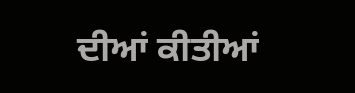ਦੀਆਂ ਕੀਤੀਆਂ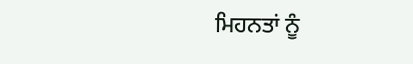ਮਿਹਨਤਾਂ ਨੂੰ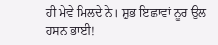ਹੀ ਮੇਵੇ ਮਿਲਦੇ ਨੇ। ਸ਼ੁਭ ਇਛਾਵਾਂ ਨੂਰ ਉਲ ਹਸਨ ਭਾਈ!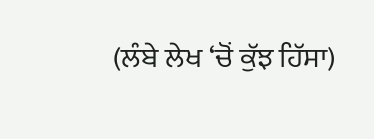(ਲੰਬੇ ਲੇਖ ‘ਚੋਂ ਕੁੱਝ ਹਿੱਸਾ)